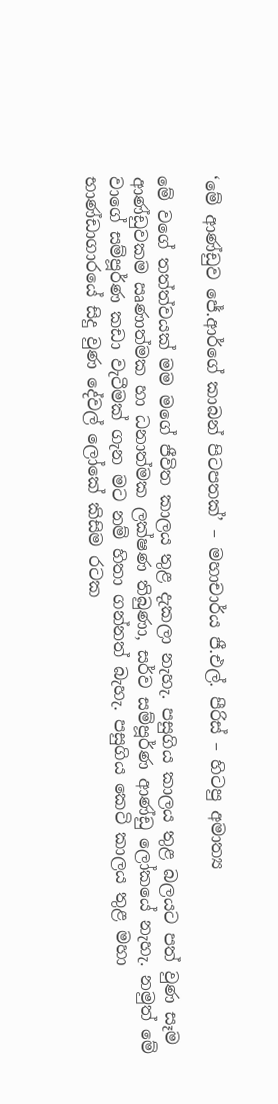‘මේ ආණ්ඩුව ජේ.ආර්ගේ කාබන් පිටපතක්’ – මහාචාර්ය ජී.එල්. පීරිස් – හිටපු අමාත්‍ය

මේ වගේ තත්ත්වයක් මම මගේ ජීවිත කාලය තුළ දැකලා නැහැ. පසුගිය කාලය තුළ බලයට පත් වුණ සෑම ආණ්ඩුවකම ඍණාත්මක හා ධනාත්මක ලක්ෂණ තිබුණා, සර්ව සම්පූර්ණ ආණ්ඩු ලෝකයේ නැහැ. නමුත් මේ වාගේ සම්පූර්ණ කඩා වැටීමක් ගැන මට නම් හිතා ගන්නත් බැහැ. පසුගිය කෙටි කාලය තුළ මහා භාණ්ඩාගාරයේ සිදු වුණ දේවල් ලෝකේ කිසිම රටක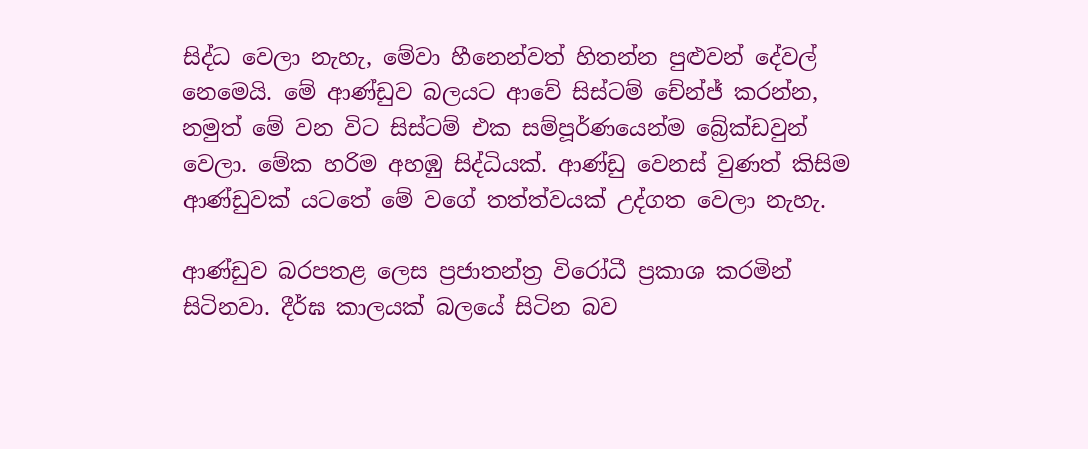සිද්ධ වෙලා නැහැ, මේවා හීනෙන්වත් හිතන්න පුළුවන් දේවල් නෙමෙයි. මේ ආණ්ඩුව බලයට ආවේ සිස්ටම් චේන්ජ් කරන්න, නමුත් මේ වන විට සිස්ටම් එක සම්පූර්ණයෙන්ම බ්‍රේක්ඩවුන් වෙලා. මේක හරිම අහඹු සිද්ධියක්. ආණ්ඩු වෙනස් වුණත් කිසිම ආණ්ඩුවක් යටතේ මේ වගේ තත්ත්වයක් උද්ගත වෙලා නැහැ.

ආණ්ඩුව බරපතළ ලෙස ප්‍රජාතන්ත්‍ර විරෝධී ප්‍රකාශ කරමින් සිටිනවා. දීර්ඝ කාලයක් බලයේ සිටින බව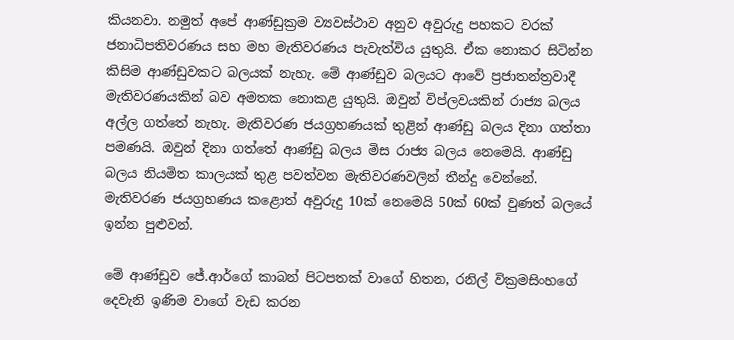කියනවා. නමුත් අපේ ආණ්ඩුක්‍රම ව්‍යවස්ථාව අනුව අවුරුදු පහකට වරක් ජනාධිපතිවරණය සහ මහ මැතිවරණය පැවැත්විය යුතුයි. ඒක නොකර සිටින්න කිසිම ආණ්ඩුවකට බලයක් නැහැ. මේ ආණ්ඩුව බලයට ආවේ ප්‍රජාතන්ත්‍රවාදී මැතිවරණයකින් බව අමතක නොකළ යුතුයි. ඔවුන් විප්ලවයකින් රාජ්‍ය බලය අල්ල ගත්තේ නැහැ. මැතිවරණ ජයග්‍රහණයක් තුළින් ආණ්ඩු බලය දිනා ගත්තා පමණයි. ඔවුන් දිනා ගත්තේ ආණ්ඩු බලය මිස රාජ්‍ය බලය නෙමෙයි. ආණ්ඩු බලය නියමිත කාලයක් තුළ පවත්වන මැතිවරණවලින් තීන්දු වෙන්නේ. මැතිවරණ ජයග්‍රහණය කළොත් අවුරුදු 10ක් නෙමෙයි 50ක් 60ක් වුණත් බලයේ ඉන්න පුළුවන්.

මේ ආණ්ඩුව ජේ.ආර්ගේ කාබන් පිටපතක් වාගේ හිතන, රනිල් වික්‍රමසිංහගේ දෙවැනි ඉණිම වාගේ වැඩ කරන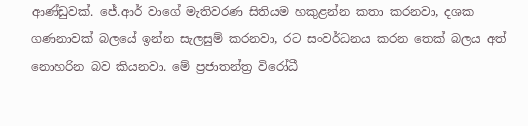ආණ්ඩුවක්. ජේ.ආර් වාගේ මැතිවරණ සිතියම හකුළන්න කතා කරනවා, දශක ගණනාවක් බලයේ ඉන්න සැලසුම් කරනවා, රට සංවර්ධනය කරන තෙක් බලය අත් නොහරින බව කියනවා. මේ ප්‍රජාතන්ත්‍ර විරෝධී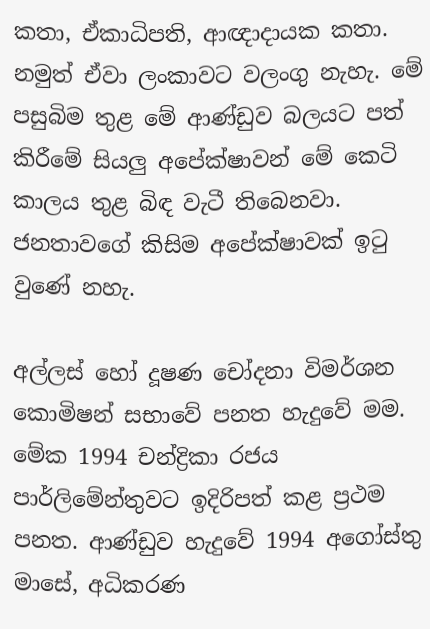කතා, ඒකාධිපති, ආඥාදායක කතා. නමුත් ඒවා ලංකාවට වලංගු නැහැ. මේ පසුබිම තුළ මේ ආණ්ඩුව බලයට පත් කිරීමේ සියලු අපේක්ෂාවන් මේ කෙටි කාලය තුළ බිඳ වැටී තිබෙනවා. ජනතාවගේ කිසිම අපේක්ෂාවක් ඉටු වුණේ නහැ.

අල්ලස් හෝ දූෂණ චෝදනා විමර්ශන කොමිෂන් සභාවේ පනත හැදුවේ මම. මේක 1994 චන්ද්‍රිකා රජය පාර්ලිමේන්තුවට ඉදිරිපත් කළ ප්‍රථම පනත. ආණ්ඩුව හැදුවේ 1994 අගෝස්තු මාසේ, අධිකරණ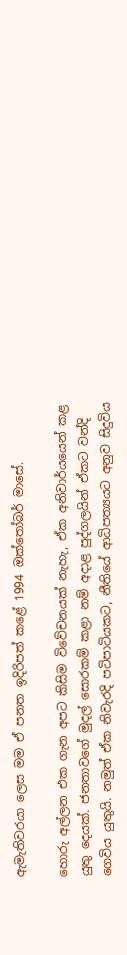ඇමැතිවරයා ලෙස මම ඒ පනත ඉදිරිපත් කළේ 1994 ඔක්තෝබර් මාසේ.

හොරු අල්ලන එක ගැන අපට කිසිම විවේචනයක් නැහැ, ඒක අනිවාර්යයෙන් කළ යුතු දෙයක්. ජනතාවගේ මුදල් සොරකම් කළා නම් අදාළ පුද්ගලයින් ඒකට වන්දි ගෙවිය යුතුයි. නමුත් ඒක නිවැරදි පටිපාටියකට, නීතියේ ආධිපත්‍යයට අනුව සිදුවිය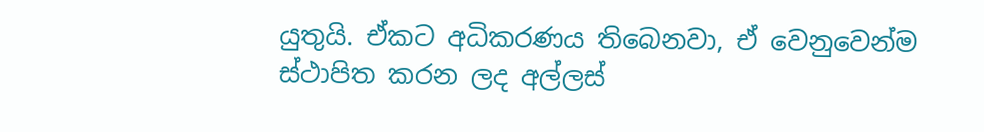යුතුයි. ඒකට අධිකරණය තිබෙනවා, ඒ වෙනුවෙන්ම ස්ථාපිත කරන ලද අල්ලස්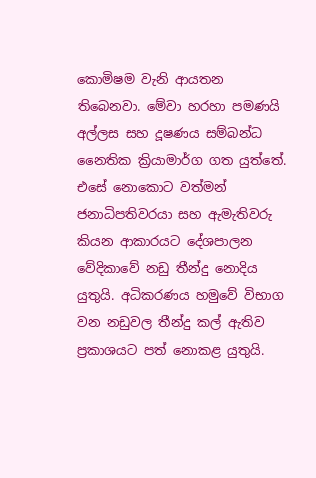කොමිෂම වැනි ආයතන තිබෙනවා. මේවා හරහා පමණයි අල්ලස සහ දූෂණය සම්බන්ධ නෛතික ක්‍රියාමාර්ග ගත යුත්තේ. එසේ නොකොට වත්මන් ජනාධිපතිවරයා සහ ඇමැතිවරු කියන ආකාරයට දේශපාලන වේදිකාවේ නඩු තීන්දු නොදිය යුතුයි. අධිකරණය හමුවේ විභාග වන නඩුවල තීන්දු කල් ඇතිව ප්‍රකාශයට පත් නොකළ යුතුයි.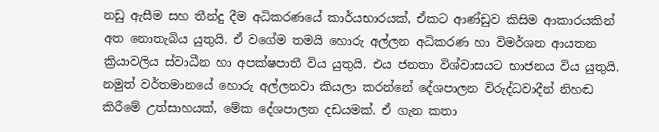නඩු ඇසීම සහ තීන්දු දීම අධිකරණයේ කාර්යභාරයක්, ඒකට ආණ්ඩුව කිසිම ආකාරයකින් අත නොතැබිය යුතුයි. ඒ වගේම තමයි හොරු අල්ලන අධිකරණ හා විමර්ශන ආයතන ක්‍රියාවලිය ස්වාධීන හා අපක්ෂපාතී විය යුතුයි. එය ජනතා විශ්වාසයට භාජනය විය යුතුයි. නමුත් වර්තමානයේ හොරු අල්ලනවා කියලා කරන්නේ දේශපාලන විරුද්ධවාදීන් නිහඬ කිරීමේ උත්සාහයක්, මේක දේශපාලන දඩයමක්. ඒ ගැන කතා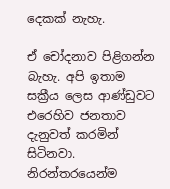දෙකක් නැහැ.

ඒ චෝදනාව පිළිගන්න බැහැ. අපි ඉතාම සක්‍රීය ලෙස ආණ්ඩුවට එරෙහිව ජනතාව දැනුවත් කරමින් සිටිනවා. නිරන්තරයෙන්ම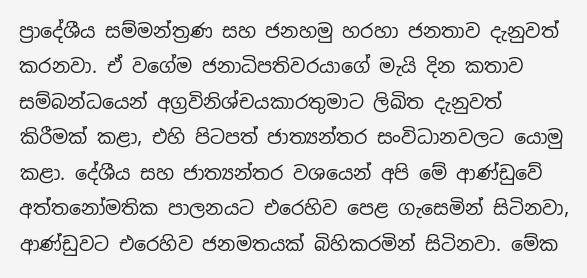ප්‍රාදේශීය සම්මන්ත්‍රණ සහ ජනහමු හරහා ජනතාව දැනුවත් කරනවා. ඒ වගේම ජනාධිපතිවරයාගේ මැයි දින කතාව සම්බන්ධයෙන් අග්‍රවිනිශ්චයකාරතුමාට ලිඛිත දැනුවත් කිරීමක් කළා, එහි පිටපත් ජාත්‍යන්තර සංවිධානවලට යොමු කළා. දේශීය සහ ජාත්‍යන්තර වශයෙන් අපි මේ ආණ්ඩුවේ අත්තනෝමතික පාලනයට එරෙහිව පෙළ ගැසෙමින් සිටිනවා, ආණ්ඩුවට එරෙහිව ජනමතයක් බිහිකරමින් සිටිනවා. මේක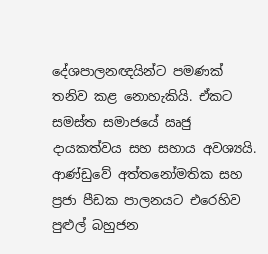දේශපාලනඥයින්ට පමණක් තනිව කළ නොහැකියි. ඒකට සමස්ත සමාජයේ ඍජු දායකත්වය සහ සහාය අවශ්‍යයි. ආණ්ඩුවේ අත්තනෝමතික සහ ප්‍රජා පීඩක පාලනයට එරෙහිව පුළුල් බහුජන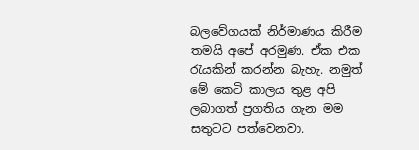බලවේගයක් නිර්මාණය කිරීම තමයි අපේ අරමුණ. ඒක එක රැයකින් කරන්න බැහැ. නමුත් මේ කෙටි කාලය තුළ අපි ලබාගත් ප්‍රගතිය ගැන මම සතුටට පත්වෙනවා.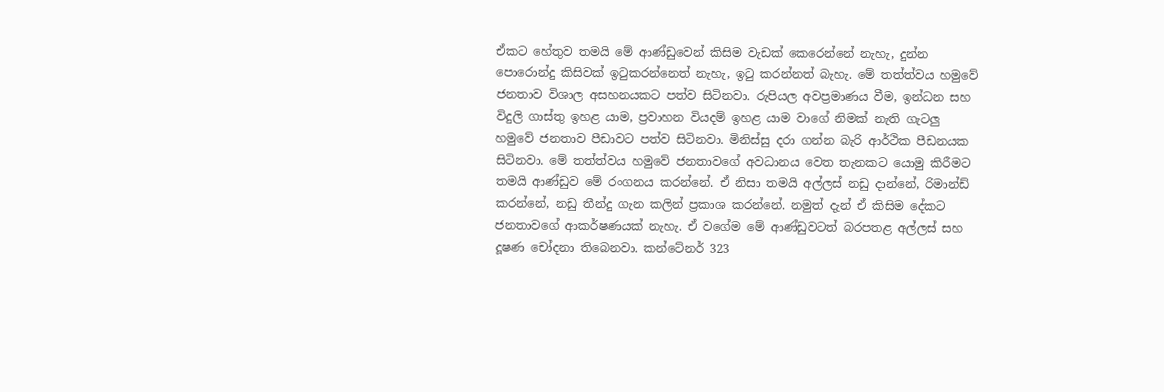ඒකට හේතුව තමයි මේ ආණ්ඩුවෙන් කිසිම වැඩක් කෙරෙන්නේ නැහැ, දුන්න පොරොන්දු කිසිවක් ඉටුකරන්නෙත් නැහැ, ඉටු කරන්නත් බැහැ. මේ තත්ත්වය හමුවේ ජනතාව විශාල අසහනයකට පත්ව සිටිනවා. රුපියල අවප්‍රමාණය වීම, ඉන්ධන සහ විදුලි ගාස්තු ඉහළ යාම, ප්‍රවාහන වියදම් ඉහළ යාම වාගේ නිමක් නැති ගැටලු හමුවේ ජනතාව පීඩාවට පත්ව සිටිනවා. මිනිස්සු දරා ගන්න බැරි ආර්ථික පීඩනයක සිටිනවා. මේ තත්ත්වය හමුවේ ජනතාවගේ අවධානය වෙත තැනකට යොමු කිරීමට තමයි ආණ්ඩුව මේ රංගනය කරන්නේ. ඒ නිසා තමයි අල්ලස් නඩු දාන්නේ, රිමාන්ඩ් කරන්නේ, නඩු තීන්දු ගැන කලින් ප්‍රකාශ කරන්නේ. නමුත් දැන් ඒ කිසිම දේකට ජනතාවගේ ආකර්ෂණයක් නැහැ. ඒ වගේම මේ ආණ්ඩුවටත් බරපතළ අල්ලස් සහ දූෂණ චෝදනා තිබෙනවා. කන්ටේනර් 323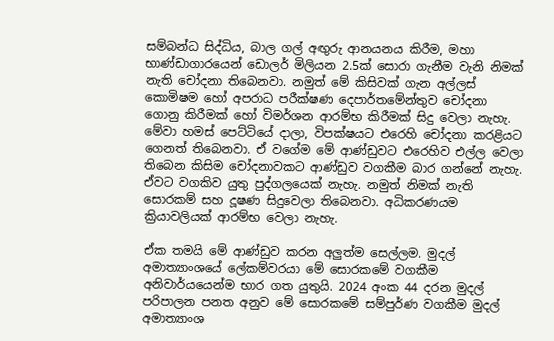සම්බන්ධ සිද්ධිය, බාල ගල් අඟුරු ආනයනය කිරීම, මහා භාණ්ඩාගාරයෙන් ඩොලර් මිලියන 2.5ක් සොරා ගැනීම වැනි නිමක් නැති චෝදනා තිබෙනවා. නමුත් මේ කිසිවක් ගැන අල්ලස් කොමිෂම හෝ අපරාධ පරීක්ෂණ දෙපාර්තමේන්තුව චෝදනා ගොනු කිරීමක් හෝ විමර්ශන ආරම්භ කිරීමක් සිදු වෙලා නැහැ. මේවා හමස් පෙට්ටියේ දාලා, විපක්ෂයට එරෙහි චෝදනා කරළියට ගෙනත් තිබෙනවා. ඒ වගේම මේ ආණ්ඩුවට එරෙහිව එල්ල වෙලා තිබෙන කිසිම චෝදනාවකට ආණ්ඩුව වගකීම බාර ගන්නේ නැහැ. ඒවට වගකිව යුතු පුද්ගලයෙක් නැහැ. නමුත් නිමක් නැති සොරකම් සහ දූෂණ සිදුවෙලා තිබෙනවා. අධිකරණයම ක්‍රියාවලියක් ආරම්භ වෙලා නැහැ.

ඒක තමයි මේ ආණ්ඩුව කරන අලුත්ම සෙල්ලම. මුදල් අමාත්‍යාංශයේ ලේකම්වරයා මේ සොරකමේ වගකීම අනිවාර්යයෙන්ම භාර ගත යුතුයි. 2024 අංක 44 දරන මුදල් පරිපාලන පනත අනුව මේ සොරකමේ සම්පුර්ණ වගකීම මුදල් අමාත්‍යාංශ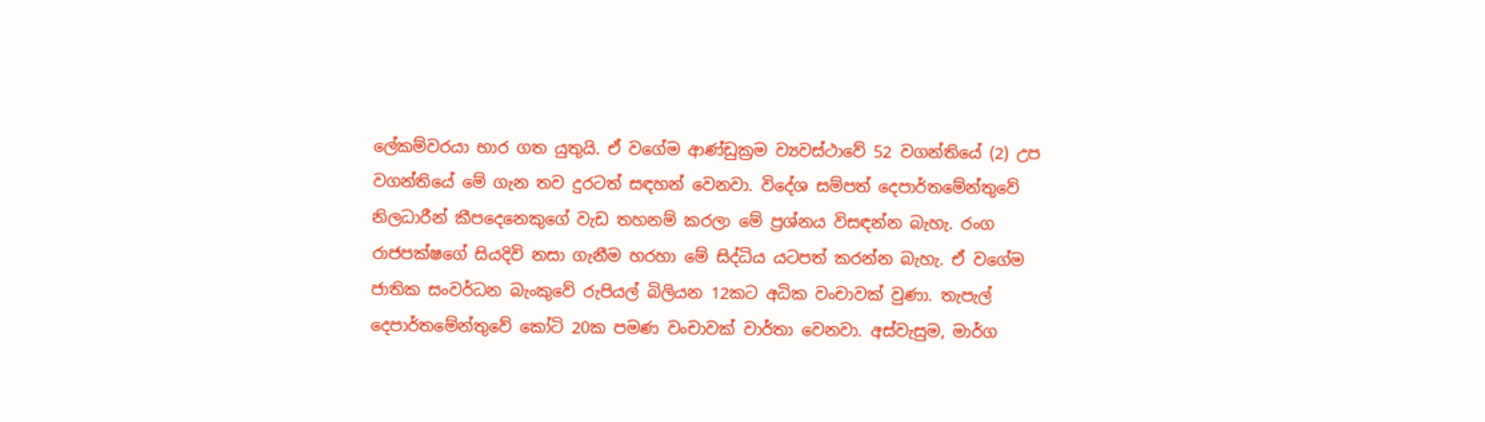ලේකම්වරයා භාර ගත යුතුයි. ඒ වගේම ආණ්ඩුක්‍රම ව්‍යවස්ථාවේ 52 වගන්තියේ (2) උප වගන්තියේ මේ ගැන තව දුරටත් සඳහන් වෙනවා. විදේශ සම්පත් දෙපාර්තමේන්තුවේ නිලධාරීන් කීපදෙනෙකුගේ වැඩ තහනම් කරලා මේ ප්‍රශ්නය විසඳන්න බැහැ. රංග රාජපක්ෂගේ සියදිවි නසා ගැනීම හරහා මේ සිද්ධිය යටපත් කරන්න බැහැ. ඒ වගේම ජාතික සංවර්ධන බැංකුවේ රුපියල් බිලියන 12කට අධික වංචාවක් වුණා. තැපැල් දෙපාර්තමේන්තුවේ කෝටි 20ක පමණ වංචාවක් වාර්තා වෙනවා. අස්වැසුම, මාර්ග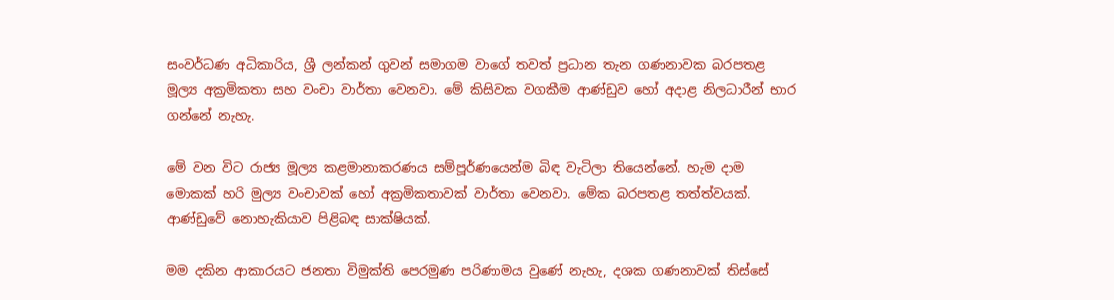සංවර්ධණ අධිකාරිය, ශ්‍රී ලන්කන් ගුවන් සමාගම වාගේ තවත් ප්‍රධාන තැන ගණනාවක බරපතළ මූල්‍ය අක්‍රමිකතා සහ වංචා වාර්තා වෙනවා. මේ කිසිවක වගකීම ආණ්ඩුව හෝ අදාළ නිලධාරීන් භාර ගන්නේ නැහැ.

මේ වන විට රාජ්‍ය මූල්‍ය කළමානාකරණය සම්පූර්ණයෙන්ම බිඳ වැටිලා තියෙන්නේ. හැම දාම මොකක් හරි මුල්‍ය වංචාවක් හෝ අක්‍රමිකතාවක් වාර්තා වෙනවා. මේක බරපතළ තත්ත්වයක්. ආණ්ඩුවේ නොහැකියාව පිළිබඳ සාක්ෂියක්.

මම දකින ආකාරයට ජනතා විමුක්ති පෙරමුණ පරිණාමය වුණේ නැහැ, දශක ගණනාවක් තිස්සේ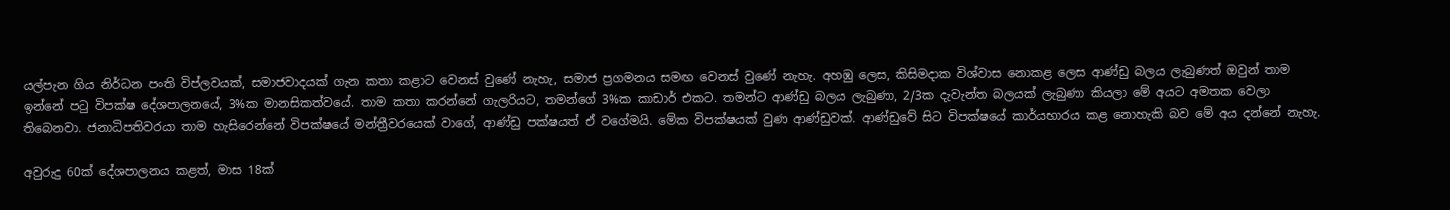යල්පැන ගිය නිර්ධන පංති විප්ලවයක්, සමාජවාදයක් ගැන කතා කළාට වෙනස් වුණේ නැහැ, සමාජ ප්‍රගමනය සමඟ වෙනස් වුණේ නැහැ. අහඹු ලෙස, කිසිමදාක විශ්වාස නොකළ ලෙස ආණ්ඩු බලය ලැබුණත් ඔවුන් තාම ඉන්නේ පටු විපක්ෂ දේශපාලනයේ, 3%ක මානසිකත්වයේ. තාම කතා කරන්නේ ගැලරියට, තමන්ගේ 3%ක කාඩාර් එකට. තමන්ට ආණ්ඩු බලය ලැබුණා, 2/3ක දැවැන්ත බලයක් ලැබුණා කියලා මේ අයට අමතක වෙලා තිබෙනවා. ජනාධිපතිවරයා තාම හැසිරෙන්නේ විපක්ෂයේ මන්ත්‍රීවරයෙක් වාගේ, ආණ්ඩු පක්ෂයත් ඒ වගේමයි. මේක විපක්ෂයක් වුණ ආණ්ඩුවක්. ආණ්ඩුවේ සිට විපක්ෂයේ කාර්යභාරය කළ නොහැකි බව මේ අය දන්නේ නැහැ.

අවුරුදු 60ක් දේශපාලනය කළත්, මාස 18ක්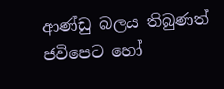ආණ්ඩු බලය තිබුණත් ජවිපෙට හෝ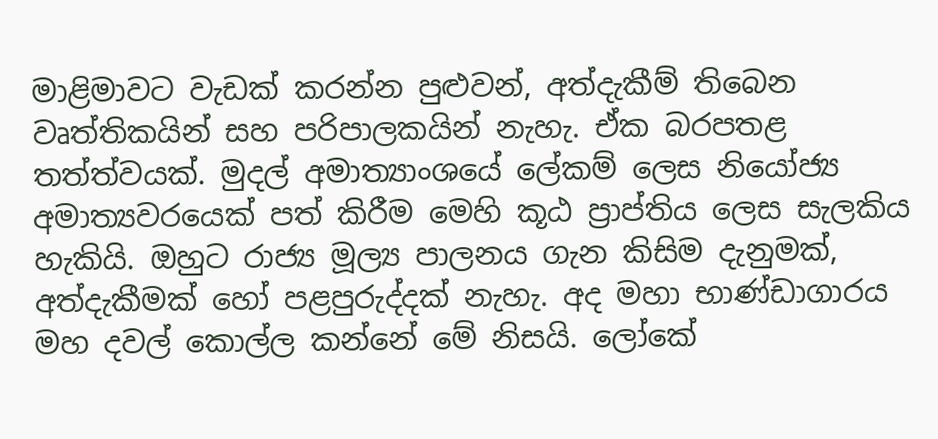මාළිමාවට වැඩක් කරන්න පුළුවන්, අත්දැකීම් තිබෙන වෘත්තිකයින් සහ පරිපාලකයින් නැහැ. ඒක බරපතළ තත්ත්වයක්. මුදල් අමාත්‍යාංශයේ ලේකම් ලෙස නියෝජ්‍ය අමාත්‍යවරයෙක් පත් කිරීම මෙහි කූඨ ප්‍රාප්තිය ලෙස සැලකිය හැකියි. ඔහුට රාජ්‍ය මූල්‍ය පාලනය ගැන කිසිම දැනුමක්, අත්දැකීමක් හෝ පළපුරුද්දක් නැහැ. අද මහා භාණ්ඩාගාරය මහ දවල් කොල්ල කන්නේ මේ නිසයි. ලෝකේ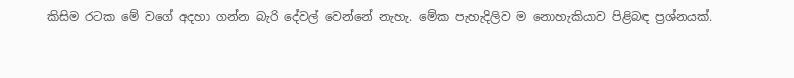කිසිම රටක මේ වගේ අදහා ගන්න බැරි දේවල් වෙන්නේ නැහැ. මේක පැහැදිලිව ම නොහැකියාව පිළිබඳ ප්‍රශ්නයක්.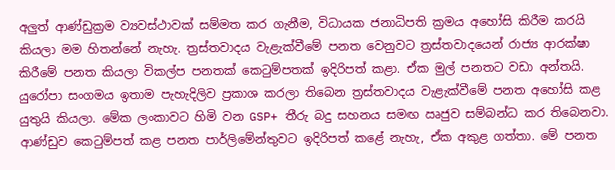අලුත් ආණ්ඩුක්‍රම ව්‍යවස්ථාවක් සම්මත කර ගැනීම, විධායක ජනාධිපති ක්‍රමය අහෝසි කිරීම කරයි කියලා මම හිතන්නේ නැහැ. ත්‍රස්තවාදය වැළැක්වීමේ පනත වෙනුවට ත්‍රස්තවාදයෙන් රාජ්‍ය ආරක්ෂා කිරීමේ පනත කියලා විකල්ප පනතක් කෙටුම්පතක් ඉදිරිපත් කළා. ඒක මුල් පනතට වඩා අන්තයි. යුරෝපා සංගමය ඉතාම පැහැදිලිව ප්‍රකාශ කරලා තිබෙන ත්‍රස්තවාදය වැළැක්වීමේ පනත අහෝසි කළ යුතුයි කියලා. මේක ලංකාවට හිමි වන GSP+ තීරු බදු සහනය සමඟ ඍජුව සම්බන්ධ කර තිබෙනවා. ආණ්ඩුව කෙටුම්පත් කළ පනත පාර්ලිමේන්තුවට ඉදිරිපත් කළේ නැහැ, ඒක අකුළ ගත්තා. මේ පනත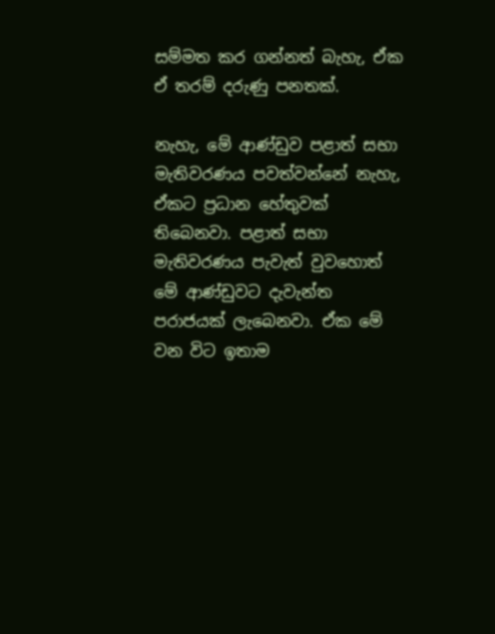සම්මත කර ගන්නත් බැහැ, ඒක ඒ තරම් දරුණු පනතක්.

නැහැ, මේ ආණ්ඩුව පළාත් සභා මැතිවරණය පවත්වන්නේ නැහැ, ඒකට ප්‍රධාන හේතුවක් තිබෙනවා. පළාත් සභා මැතිවරණය පැවැත් වුවහොත් මේ ආණ්ඩුවට දැවැන්ත පරාජයක් ලැබෙනවා. ඒක මේ වන විට ඉතාම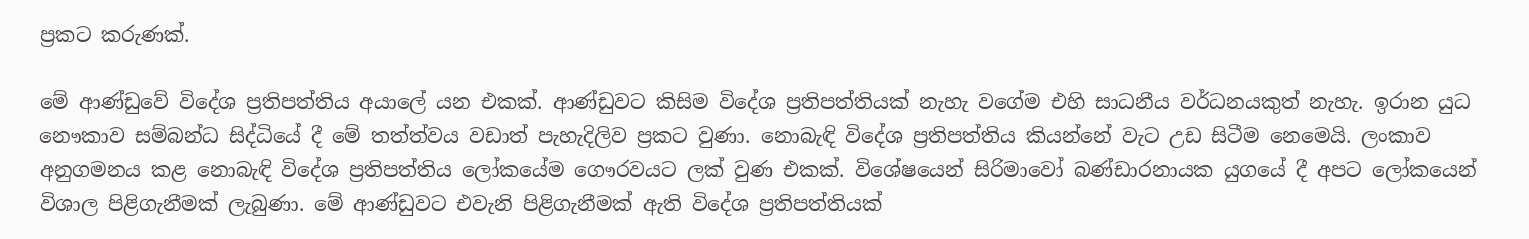ප්‍රකට කරුණක්.

මේ ආණ්ඩුවේ විදේශ ප්‍රතිපත්තිය අයාලේ යන එකක්. ආණ්ඩුවට කිසිම විදේශ ප්‍රතිපත්තියක් නැහැ වගේම එහි සාධනීය වර්ධනයකුත් නැහැ. ඉරාන යුධ නෞකාව සම්බන්ධ සිද්ධියේ දී මේ තත්ත්වය වඩාත් පැහැදිලිව ප්‍රකට වුණා. නොබැඳි විදේශ ප්‍රතිපත්තිය කියන්නේ වැට උඩ සිටීම නෙමෙයි. ලංකාව අනුගමනය කළ නොබැඳි විදේශ ප්‍රතිපත්තිය ලෝකයේම ගෞරවයට ලක් වුණ එකක්. විශේෂයෙන් සිරිමාවෝ බණ්ඩාරනායක යුගයේ දී අපට ලෝකයෙන් විශාල පිළිගැනීමක් ලැබුණා. මේ ආණ්ඩුවට එවැනි පිළිගැනීමක් ඇති විදේශ ප්‍රතිපත්තියක්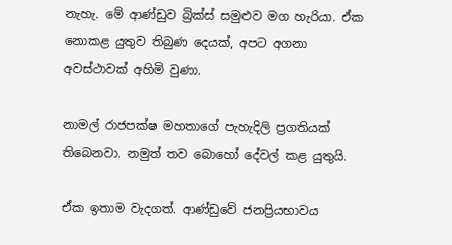නැහැ. මේ ආණ්ඩුව බ්‍රික්ස් සමුළුව මග හැරියා. ඒක නොකළ යුතුව තිබුණ දෙයක්, අපට අගනා අවස්ථාවක් අහිමි වුණා.

නාමල් රාජපක්ෂ මහතාගේ පැහැදිලි ප්‍රගතියක් තිබෙනවා. නමුත් තව බොහෝ දේවල් කළ යුතුයි.

ඒක ඉතාම වැදගත්. ආණ්ඩුවේ ජනප්‍රියභාවය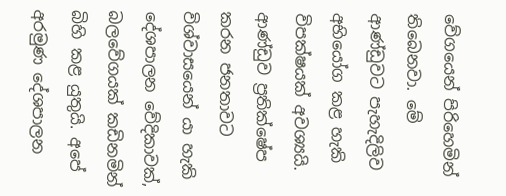වේගයෙන් පිරිහෙමින් තිබෙනවා. මේ ආණ්ඩුවට පැහැදිලිව අභියෝග කළ හැකි විපක්ෂයක් අවශ්‍යයි. ආණ්ඩුව ප්‍රතික්ෂේප කරන ජනතාවට විශ්වාසයෙන් යා හැකි දේශපාලන වේදිකාවක්, බලවේගයක් කඩිනමින් බිහි කළ යුතුයි. අපේ අරමුණ දේශපාලන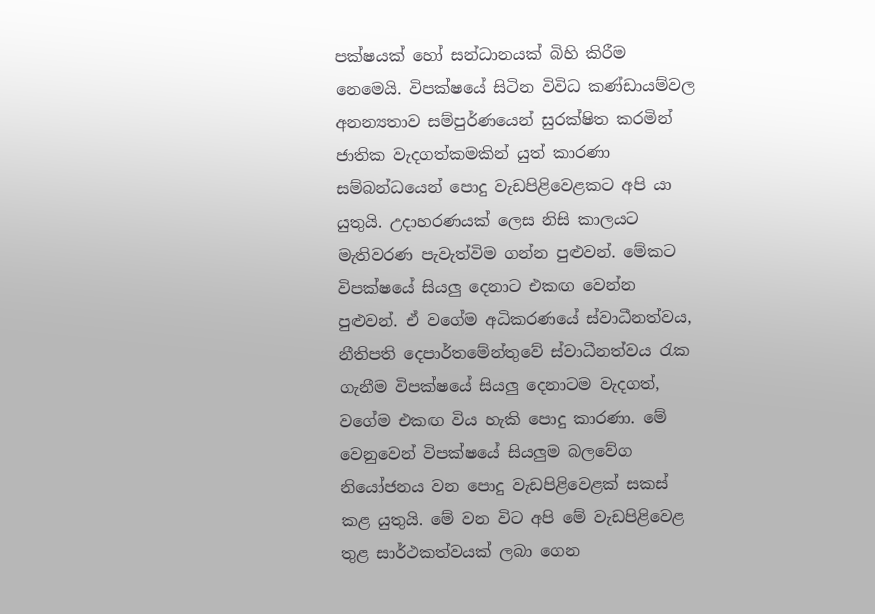පක්ෂයක් හෝ සන්ධානයක් බිහි කිරීම නෙමෙයි. විපක්ෂයේ සිටින විවිධ කණ්ඩායම්වල අනන්‍යතාව සම්පුර්ණයෙන් සුරක්ෂිත කරමින් ජාතික වැදගත්කමකින් යුත් කාරණා සම්බන්ධයෙන් පොදු වැඩපිළිවෙළකට අපි යා යුතුයි. උදාහරණයක් ලෙස නිසි කාලයට මැතිවරණ පැවැත්විම ගන්න පුළුවන්. මේකට විපක්ෂයේ සියලු දෙනාට එකඟ වෙන්න පුළුවන්. ඒ වගේම අධිකරණයේ ස්වාධීනත්වය, නීතිපති දෙපාර්තමේන්තුවේ ස්වාධීනත්වය රැක ගැනීම විපක්ෂයේ සියලු දෙනාටම වැදගත්, වගේම එකඟ විය හැකි පොදු කාරණා. මේ වෙනුවෙන් විපක්ෂයේ සියලුම බලවේග නියෝජනය වන පොදු වැඩපිළිවෙළක් සකස් කළ යුතුයි. මේ වන විට අපි මේ වැඩපිළිවෙළ තුළ සාර්ථකත්වයක් ලබා ගෙන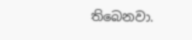තිබෙනවා.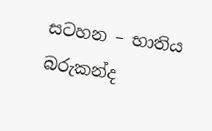සටහන – භාතිය බරුකන්ද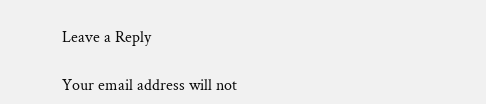Leave a Reply

Your email address will not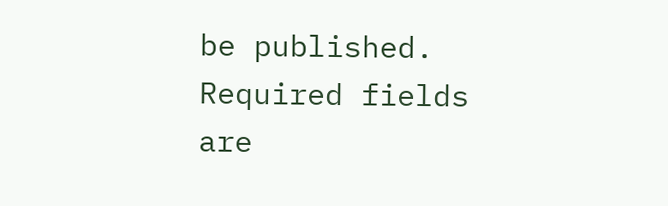be published. Required fields are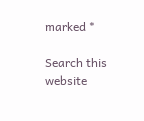marked *

Search this website